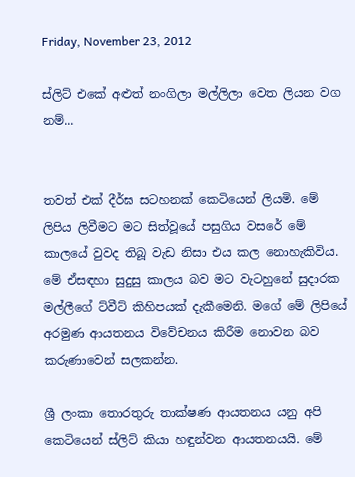Friday, November 23, 2012

ස්ලිට් එකේ අළුත් නංගිලා මල්ලිලා වෙත ලියන වග නම්...


තවත් එක් දීර්ඝ සටහනක් කෙටියෙන් ලියමි. මේ ලිපිය ලිවීමට මට සිත්වූයේ පසුගිය ව‍සරේ මේ කාලයේ වුවද තිබූ වැඩ නිසා එය කල නොහැකිවිය. මේ ඒසඳහා සුදුසු කාලය බව මට වැටහුනේ සුදාරක මල්ලීගේ ට්වීට් කිහිපයක් දැකීමෙනි. මගේ මේ ලිපියේ අරමුණ ආයතනය විවේචනය කිරීම නොවන බව කරුණාවෙන් සලකන්න.

ශ්‍රී ලංකා තොරතුරු තාක්ෂණ ආයතනය යනු අපි කෙටියෙන් ස්ලිට් කියා හඳුන්වන ආයතනයයි. මේ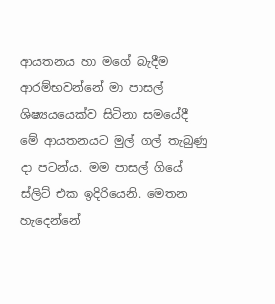ආයතනය හා මගේ බැදීම ආරම්භවන්නේ මා පාසල් ශිෂ්‍යයයෙක්ව සිටිනා සමයේ‍දී මේ ආයතනයට මුල් ගල් තැබුණු දා පටන්ය. මම පාසල් ගියේ ස්ලිට් එක ඉදිරියෙනි. මෙතන හැදෙන්නේ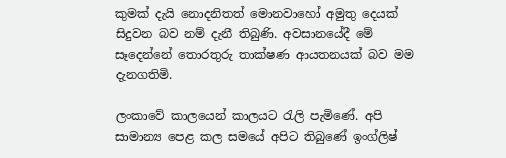කුමක් දැයි නොදනිතත් මොනවාහෝ අමුතු දෙයක් සිදුවන බව නම් දැනී තිබුණි. අවසානයේදී මේ සෑදෙන්නේ තොරතුරු තාක්ෂණ ආයතනයක් බව මම දැනගතිමි.

ලංකාවේ කාලයෙන් කාලයට රැලි පැමිණේ. අපි සාමාන්‍ය පෙළ කල සමයේ අපිට තිබුණේ ඉංග්ලිෂ්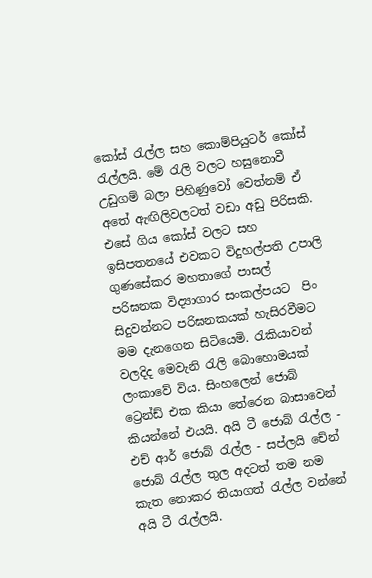කෝස් රැල්ල සහ කොම්පියුටර් කෝස් රැල්ලයි. මේ රැලි වලට හසුනොවී උඩුගම් බලා පිහිණුවෝ වෙත්නම් ඒ අතේ ඇඟිලිවලටත් වඩා අඩු පිරිසකි. එසේ ගිය කෝස් වලට සහ ඉසිපතනයේ එවකට විදුහල්පති උපාලි ගුණසේකර මහතාගේ පාසල් පරිඝනක විද්‍යාගාර සංකල්පයට  පිං සිදුවන්නට පරිඝනකයක් හැසිරවීමට මම දැනගෙන සිටියෙමි. රැකියාවන් වලදිද මෙවැනි රැලි බොහොමයක් ලංකාවේ විය. සිංහලෙන් ජොබ් ට්‍රෙන්ඩ් එක කියා තේරෙන බාසාවෙන් කියන්නේ එයයි. අයි ටී ජොබ් රැල්ල - එච් ආර් ජොබ් රැල්ල - සප්ලයි චේන් ජොබ් රැල්ල තුල අදටත් තම නම කැත නොකර තියාගත් රැල්ල වන්නේ අයි ටී රැල්ලයි.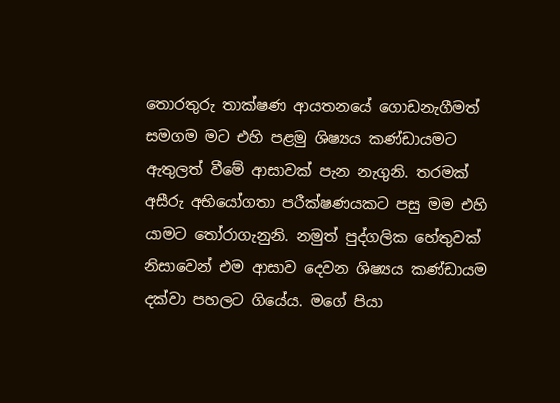තොරතුරු තාක්ෂණ ආයතනයේ ගොඩනැගීමත් සමගම මට එහි පළමු ශිෂ්‍යය කණ්ඩායමට ඇතුලත් වීමේ ආසාවක් පැන නැගුනි. තරමක් අසීරු අභි‍යෝගතා පරීක්ෂණයකට පසු මම එහි යාමට තෝරාගැනුනි. නමුත් පුද්ගලික හේතුවක් නිසාවෙන් එම ආසාව දෙවන ශිෂ්‍යය කණ්ඩායම දක්වා පහලට ගියේය. මගේ පියා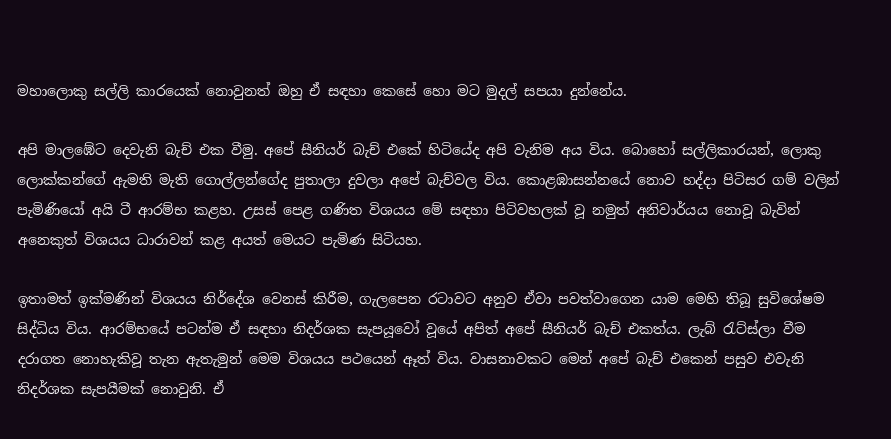මහාලොකු සල්ලි කාරයෙක් නොවුනත් ඔහු ඒ සඳහා කෙසේ හො මට මුදල් සපයා දුන්නේය.

අපි මාලඹේට දෙවැනි බැච් එක වීමු. අපේ සීනියර් බැච් එකේ හිටියේද අපි වැනිම අය විය. බොහෝ සල්ලිකාරයන්, ලොකු ලොක්කන්ගේ ඇමති මැති ගොල්ලන්ගේද පුතාලා දුවලා අපේ බැච්වල විය. කොළඹාසන්නයේ නොව හද්දා පිටිසර ගම් වලින් පැමිණියෝ අයි ටී ආරම්භ කළහ. උසස් පෙළ ගණිත විශයය මේ සඳහා පිටිවහලක් වූ නමුත් අනිවාර්යය නොවූ බැවින් අනෙකුත් විශයය ධාරාවන් කළ අයත් මෙයට පැමිණ සිටියහ.

ඉතාමත් ඉක්මණින් විශයය නිර්දේශ වෙනස් කිරීම, ගැලපෙන රටාවට අනුව ඒවා පවත්වාගෙන යාම මෙහි තිබූ සුවිශේෂම සිද්ධිය විය. ආරම්භයේ පටන්ම ඒ සඳහා නිදර්ශක සැපයූවෝ වූයේ අපිත් අපේ සීනියර් බැච් එකත්ය. ලැබ් රැට්ස්ලා වීම දරාගත නොහැකිවූ තැන ඇතැමුන් මෙම විශයය පථයෙන් ඈත් විය. වාසනාවකට මෙන් අපේ බැච් එකෙන් පසුව එවැනි නිදර්ශක සැපයීමක් නොවුනි. ඒ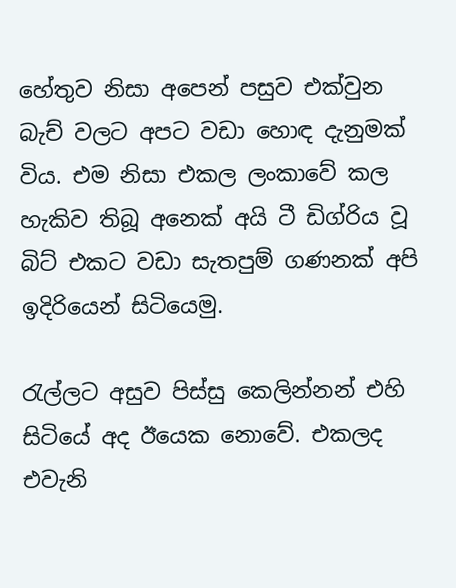හේතුව නිසා අපෙන් පසුව එක්වුන බැච් වලට අපට වඩා හොඳ දැනුමක් විය. එම නිසා එකල ලංකාවේ කල හැකිව තිබූ ‍අනෙක් අයි ටී ඩිග්රිය වූ බිට් එකට වඩා සැතපුම් ගණනක් අපි ඉදිරියෙන් සිටියෙමු.

රැල්ලට අසුව පිස්සු කෙලින්නන් එහි සිටියේ අද ඊයෙක නොවේ. එකලද එවැනි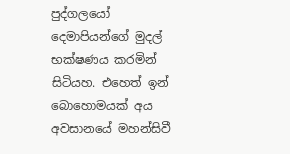පුද්ගලයෝ දෙමාපියන්ගේ මුදල් භක්ෂණය කරමින් සිටියහ. එහෙත් ඉන් බොහොමයක් අය අවසානයේ මහන්සිවී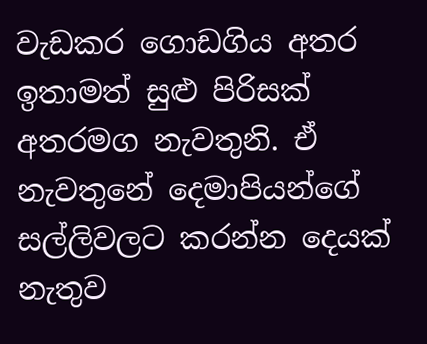වැඩකර ගොඩගිය අතර ඉතාමත් සුළු පිරිසක් අතරමග නැවතුනි. ඒ නැවතුනේ දෙමාපියන්ගේ සල්ලිවලට කරන්න දෙයක් නැතුව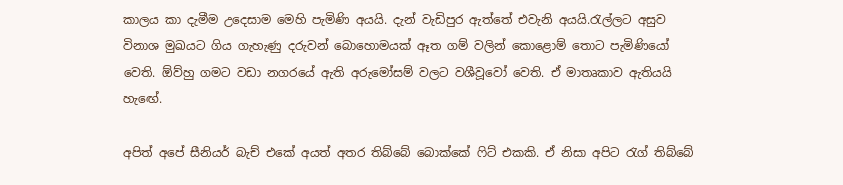කාලය කා දැමීම උදෙසාම මෙහි පැමිණි අයයි. දැන් වැඩිපුර ඇත්තේ එවැනි අයයි.රැල්ලට අසුව විනාශ මුඛයට ගිය ගැහැණු දරුවන් බොහොමයක් ඈත ගම් වලින් කොළොම් තොට පැමිණියෝ වෙති. ඕව්හු ගමට වඩා නගරයේ ඇති අරුමෝසම් වලට වශීවූවෝ වෙති. ඒ මාතෘකාව ඇතියයි හැ‍ඟේ.

අපිත් අපේ සීනියර් බැච් එකේ අයත් අතර තිබ්බේ බොක්කේ ෆිට් එකකි. ඒ නිසා අපිට රැග් තිබ්බේ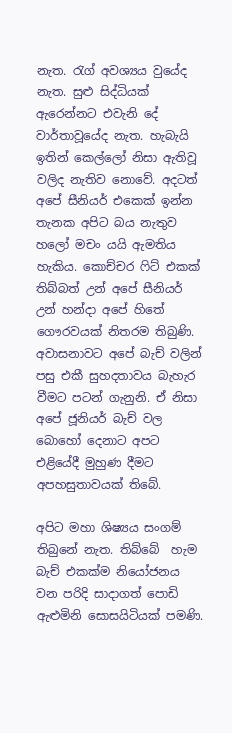නැත. රැග් අවශ්‍යය වුයේද නැත. සුළු සිද්ධියක් ඇරෙන්නට එවැනි දේ වාර්තාවූයේද නැත. හැබැයි ඉතින් කෙල්ලෝ නිසා ඇතිවූ වලිද නැතිව නොවේ. අදටත් අපේ සීනියර් එකෙක් ඉන්න තැනක අපිට බය නැතුව හලෝ මචං යයි ඇමතිය හැකිය. කොච්චර ෆිට් එකක් තිබ්බත් උන් අපේ සීනියර් උන් හන්දා අපේ හිතේ ගෞරවයක් නිතරම තිබුණි. අවාසනාවට අපේ බැච් වලින් පසු එකී සුහදතාවය බැහැර වීමට පටන් ගැනුනි. ඒ නිසා අපේ ජූනියර් බැච් වල බොහෝ දෙනාට අපට එළියේදී මුහුණ දීමට අපහසුතාවයක් තිබේ.

අපිට මහා ශිෂ්‍යය සංගම් තිබුනේ නැත. තිබ්බේ  හැම බැච් එකක්ම නියෝජනය වන පරිදි සාදාගත් පොඩි ඇළුමිනි සොසයිටියක් පමණි.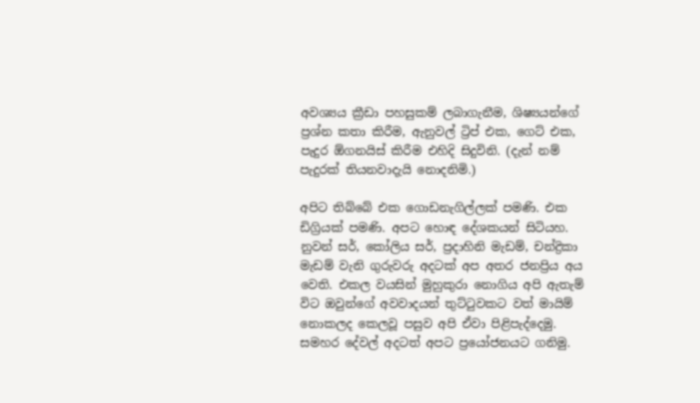අවශ්‍යය ක්‍රීඩා පහසුකම් ලබාගැනීම, ශිෂ්‍යයන්ගේ ප්‍රශ්න කතා කිරීම, ඇනුවල් ට්‍රිප් එක, ගෙට් එක, පැදුර ඕගනයිස් කිරීම එහිදි සිදුවිනි. (දැන් නම් පැදුරක් තියනවාදැයි නොදනිමි.)

අපිට තිබ්බේ එක ගොඩනැගිල්ලක් පමණි. එක ඩිග්‍රියක් පමණි. අපට හොඳ දේශකයන් සිටියහ. නුවන් සර්, කෝලිය සර්, ප්‍රදාහිනි මැඩම්, චන්ද්‍රිකා මැඩම් වැනි ගුරුවරු අදටක් අප අතර ජනප්‍රිය අය වෙති. එකල වයසින් මුහුකුරා නොගිය අපි ඇතැම් විට ඔවුන්ගේ අවවාදයන් තුට්ටුවකට වත් මායිම් නොකලද කෙලවූ පසුව අපි ඒවා පිළිපැද්දෙමු. සමහර දේවල් අදටත් අපට ප්‍රයෝජනයට ගනිමු.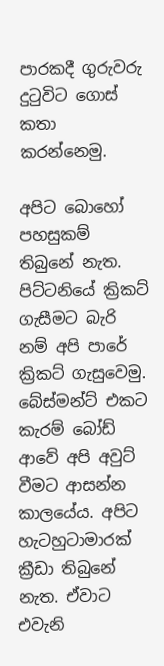පාරකදී ගුරුවරු දුටුවිට ගොස් කතා කරන්නෙමු.

අපිට බොහෝ පහසුකම් තිබුනේ නැත. පිට්ටනියේ ක්‍රිකට් ගැසීමට බැරි නම් අපි පා‍රේ ක්‍රිකට් ගැසුවෙමු. බේස්මන්ට් එකට කැරම් බෝඩ් ආවේ අපි අවුට් වීමට ආසන්න කාලයේය. අපිට හැටහුටාමාරක් ක්‍රීඩා තිබුනේ නැත. ඒවාට එවැනි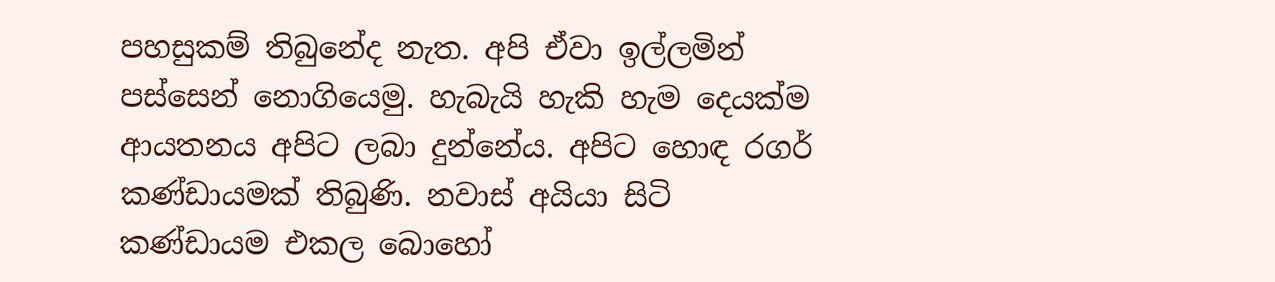පහසුකම් තිබුනේද නැත. අපි ඒවා ඉල්ලමින් පස්සෙන් නොගියෙමු. හැබැයි හැකි හැම දෙයක්ම ආයතනය අපිට ලබා දුන්නේය. අපිට හොඳ රගර් කණ්ඩායමක් තිබුණි. නවාස් අයියා සිටි කණ්ඩායම එකල බොහෝ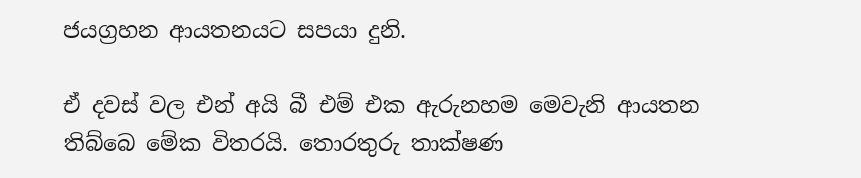ජයග්‍රහන ආයතනයට සපයා දුනි.

ඒ දවස් වල එන් අයි බී එම් එක ඇරුනහම මෙවැනි ආයතන තිබ්බෙ මේක විතරයි. තොරතුරු තාක්ෂණ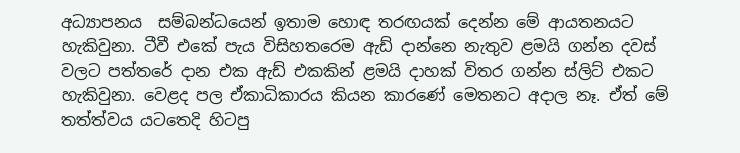අධ්‍යාපනය  සම්බන්ධයෙන් ඉතාම හොඳ තරඟයක් දෙන්න මේ ආයතනයට හැකිවුනා. ටීවී එකේ පැය විසිහතරෙම ඇඩ් දාන්නෙ නැතුව ළමයි ගන්න දවස් වලට පත්තරේ දාන එක ඇඩ් එකකින් ළමයි දාහක් විතර ගන්න ස්ලිට් එකට හැකිවුනා. වෙළද පල ඒකාධිකාරය කියන කාරණේ මෙතනට අදාල නෑ. ඒත් මේ තත්ත්වය යටතෙදි හිටපු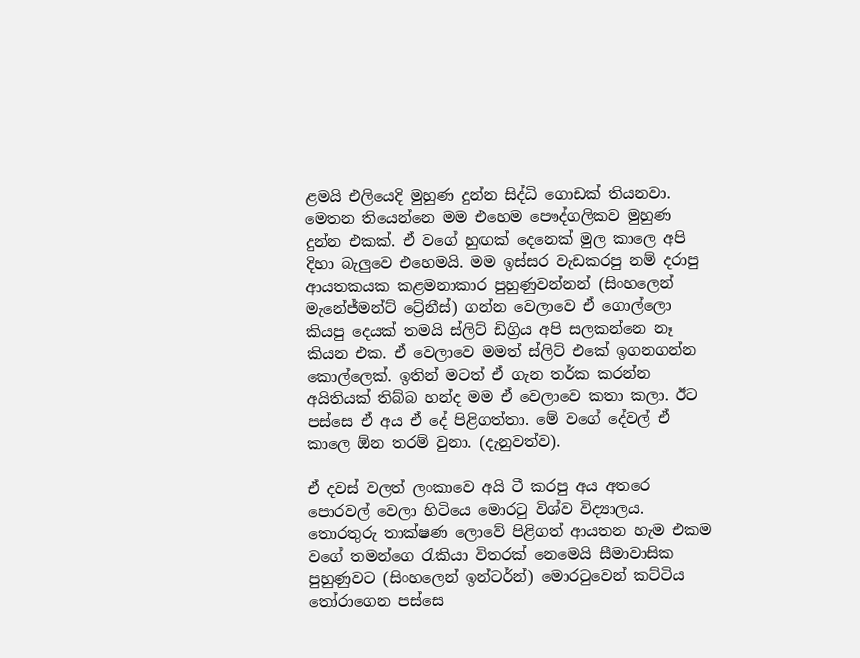ළමයි එලියෙදි මුහුණ දුන්න සිද්ධි ගොඩක් තියනවා. මෙතන තියෙන්නෙ මම එහෙම පෞද්ගලිකව මුහුණ දුන්න එකක්. ඒ වගේ හුඟක් දෙනෙක් මුල කාලෙ අපි දිහා බැලුවෙ එහෙමයි. මම ඉස්සර වැඩකරපු නම් දරාපු ආයතකයක කළමනාකාර පුහුණුවන්නන් (සිංහලෙන් මැනේජ්මන්ට් ට්‍රේනීස්) ගන්න වෙලාවෙ ඒ ගොල්ලො කියපු දෙයක් තමයි ස්ලිට් ඩිග්‍රිය අපි සලකන්නෙ නෑ කියන එක. ඒ වෙලාවෙ මමත් ස්ලිට් එකේ ඉගනගන්න කොල්ලෙක්. ඉතින් මටත් ඒ ගැන තර්ක කරන්න අයිතියක් තිබ්බ හන්ද මම ඒ වෙලාවෙ කතා කලා. ඊට පස්සෙ ඒ අය ඒ දේ පිළිගත්තා. මේ වගේ දේවල් ඒ කාලෙ ඕන තරම් වුනා. (දැනුවත්ව).

ඒ දවස් වලත් ලංකාවෙ අයි ටී කරපු අය අතරෙ පොරවල් වෙලා හිටියෙ මොරටු විශ්ව විද්‍යාලය. තොරතුරු තාක්ෂණ ලොවේ පිළිගත් ආයතන හැම එකම වගේ තමන්ගෙ රැකියා විතරක් නෙමෙයි සීමාවාසික පුහුණුවට (සිංහලෙන් ඉන්ටර්න්) මොරටුවෙන් කට්ටිය තෝරාගෙන පස්සෙ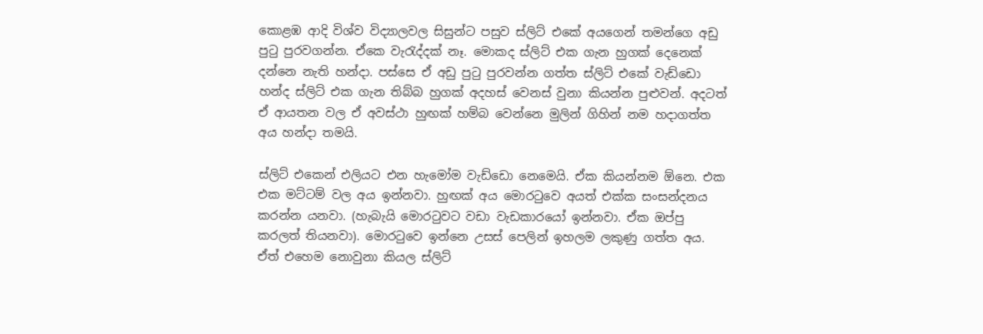කොළඹ ආදි විශ්ව විද්‍යාලවල සිසුන්ට පසුව ස්ලිට් එකේ අයගෙන් තමන්ගෙ අඩු පුටු පුරවගන්න. ඒකෙ වැරැද්දක් නෑ. මොකද ස්ලිට් එක ගැන හුගක් දෙනෙක් දන්නෙ නැති හන්දා. පස්සෙ ඒ අඩු පුටු පුරවන්න ගත්ත ස්ලිට් එකේ වැඩ්ඩො හන්ද ස්ලිට් එක ගැන තිබ්බ හුගක් අදහස් වෙනස් වුනා කියන්න පුළුවන්. අදටත් ඒ ආයතන වල ඒ අවස්ථා හුඟක් හම්බ වෙන්නෙ මුලින් ගිහින් නම හදාගත්ත අය හන්දා තමයි.

ස්ලිට් එකෙන් එලියට එන හැමෝම වැඩ්ඩො නෙමෙයි. ඒක කියන්නම ඕනෙ. එක එක මට්ටම් වල අය ඉන්නවා. හුඟක් අය මොරටුවෙ අයත් එක්ක සංසන්දනය කරන්න යනවා. (හැබැයි මොරටුවට වඩා වැඩකාරයෝ ඉන්නවා. ඒක ඔප්පු කරලත් තියනවා). මොරටුවෙ ඉන්නෙ උසස් පෙලින් ඉහලම ලකුණු ගත්ත අය. ඒත් එහෙම නොවුනා කියල ස්ලිට්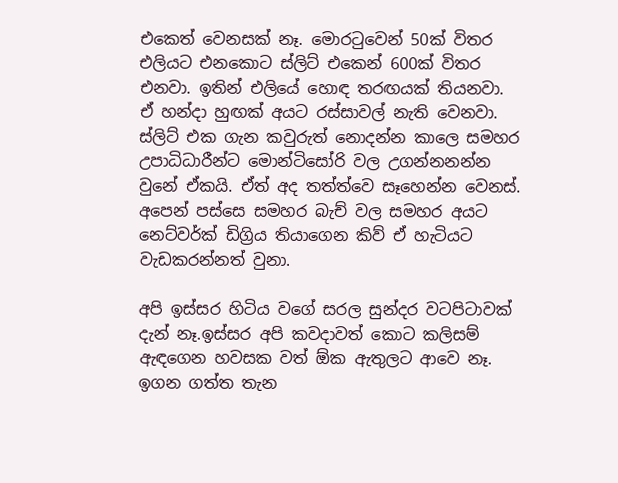එකෙත් වෙනසක් නෑ. මොරටුවෙන් 50ක් විතර එලියට එනකොට ස්ලිට් එකෙන් 600ක් විතර එනවා. ඉතින් එලියේ හොඳ තරඟයක් තියනවා. ඒ හන්දා හුඟක් අයට රස්සාවල් නැති වෙනවා. ස්ලිට් එක ගැන කවුරුත් නොදන්න කාලෙ සමහර උපාධිධාරීන්ට මොන්ටිසෝරි වල උගන්නනන්න වුනේ ඒකයි. ඒත් අද තත්ත්වෙ සෑහෙන්න වෙනස්. අපෙන් පස්සෙ සමහර බැච් වල සමහර අයට නෙට්වර්ක් ඩිග්‍රිය තියා‍ගෙන කිව් ඒ හැටියට වැඩකරන්නත් වුනා.

අපි ඉස්සර හිටිය වගේ සරල සුන්දර වටපිටාවක් දැන් නෑ.ඉස්සර අපි කවදාවත් කොට කලිසම් ඇඳගෙන හවසක වත් ඕක ඇතුලට ආවෙ නෑ. ඉගන ගත්ත තැන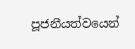පූජනීයත්වයෙන්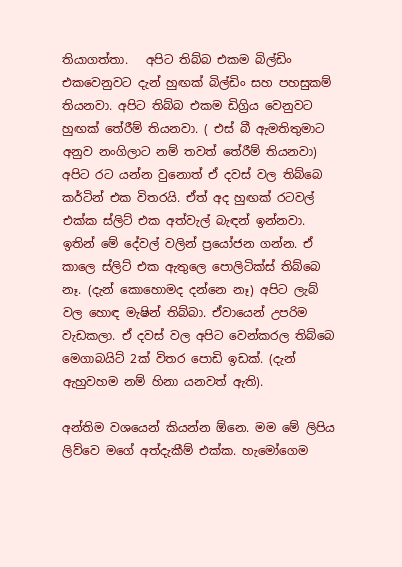තියාගත්තා.   අපිට තිබ්බ එකම බිල්ඩිං එක‍වෙනුවට දැන් හුඟක් බිල්ඩිං සහ පහසුකම් තියනවා. අපිට තිබ්බ එකම ඩිග්‍රිය වෙනුවට හුඟක් තේරීම් තියනවා. ( එස් බී ඇමතිතුමාට අනුව නංගිලාට නම් තවත් තේරීම් තියනවා) අපිට රට යන්න වුනොත් ඒ දවස් වල තිබ්බෙ කර්ටින් එක විතරයි. ඒත් අද හුඟක් රටවල් එක්ක ස්ලිට් එක අත්වැල් බැඳන් ඉන්නවා. ඉතින් මේ දේවල් වලින් ප්‍රයෝජන ගන්න. ඒ කාලෙ ස්ලිට් එක ඇතුලෙ පොලිටික්ස් තිබ්බෙ නෑ. (දැන් කොහොමද දන්නෙ නෑ) අපිට ලැබ් වල හොඳ මැෂින් තිබ්බා. ඒවායෙන් උපරිම වැඩකලා. ඒ දවස් වල අපිට වෙන්කරල තිබ්බෙ මෙගාබයිට් 2ක් විතර පොඩි ඉඩක්. (දැන් ඇහුවහම නම් හිනා යනවත් ඇති).

අන්තිම වශයෙන් කියන්න ඕනෙ. මම මේ ලිපිය ලිව්වෙ මගේ අත්දැකීම් එක්ක. හැමෝගෙම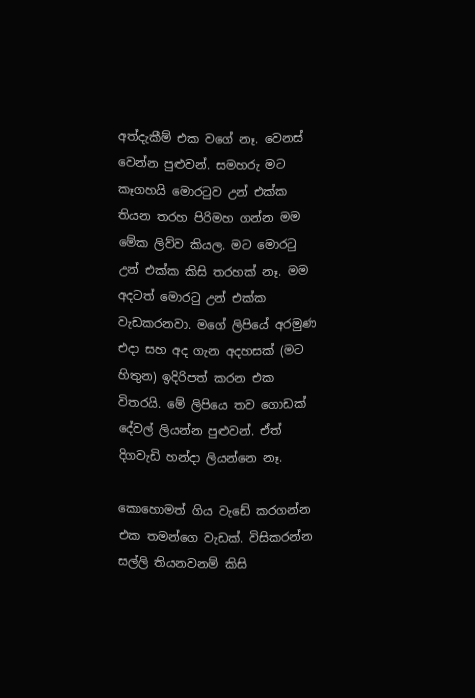අත්දැකීම් එක වගේ නෑ. වෙනස් වෙන්න පුළුවන්. සමහරු මට කෑගහයි මොරටුව උන් එක්ක තියන තරහ පිරිමහ ගන්න මම මේක ලිව්ව කියල. මට මොරටු උන් එක්ක කිසි තරහක් නෑ. මම අදටත් මොරටු උන් එක්ක වැඩකරනවා. මගේ ලිපියේ අරමුණ එදා සහ අද ගැන අදහසක් (මට හිතුන) ඉදිරිපත් කරන එක විතරයි. මේ ලිපියෙ තව ගොඩක් දේවල් ලියන්න පුළුවන්. ඒත් දිගවැඩි හන්දා ලියන්නෙ නෑ.

කොහොමත් ගිය වැ‍ඩේ කරගන්න එක තමන්ගෙ වැඩක්. විසිකරන්න සල්ලි තියනවනම් කිසි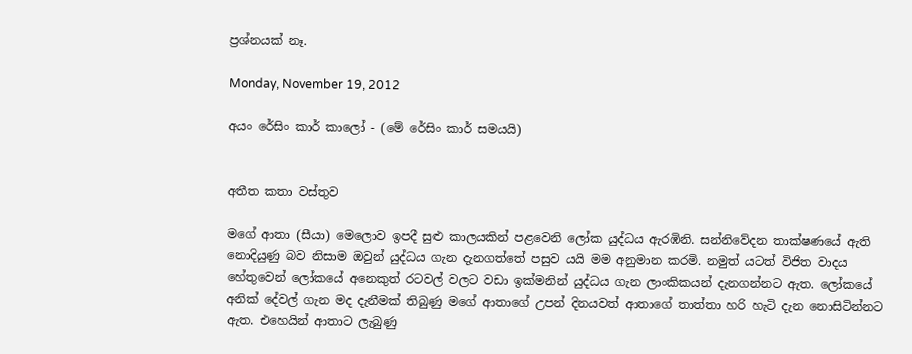ප්‍රශ්නයක් නෑ.

Monday, November 19, 2012

අයං රේසිං කාර් කාලෝ - (මේ රේසිං කාර් සමයයි)


අතීත කතා වස්තුව

මගේ ආතා (සීයා) මෙලොව ඉපදී සුළු කාලයකින් පළවෙනි ලෝක යුද්ධය ඇරඹිනි. සන්නිවේදන තාක්ෂණයේ ඇති නොදියුණු බව නිසාම ඔවුන් යුද්ධය ගැන දැනගත්තේ පසුව යයි මම අනුමාන කරමි. නමුත් ය‍ටත් විජිත වාදය හේතුවෙන් ලෝකයේ අනෙකුත් රටවල් වලට වඩා ඉක්මනින් යුද්ධය ගැන ලාංකිකයන් දැනගන්නට ඇත. ලෝකයේ අනික් දේවල් ගැන මද දැනීමක් තිබුණු මගේ ආතාගේ උපන් දිනයවත් ආතාගේ තාත්තා හරි හැටි දැන නොසිටින්නට ඇත. එහෙයින් ආතාට ලැබුණු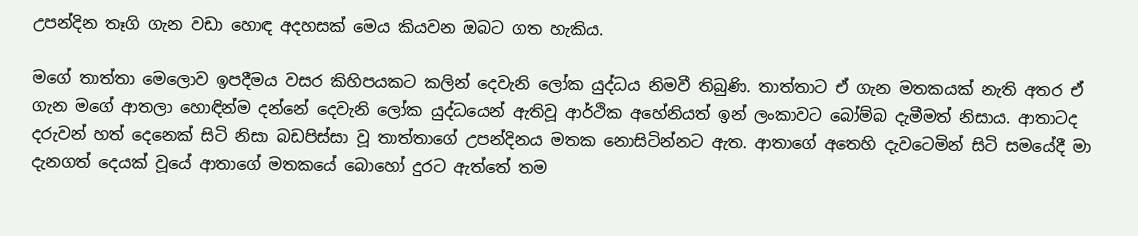උපන්දින තෑගි ගැන වඩා හොඳ අදහසක් මෙය කියවන ඔබට ගත හැකිය.

මගේ තාත්තා මෙලොව ඉපදීමය වසර කිහිපයකට කලින් දෙවැනි ලෝක යුද්ධය නිමවී තිබුණි. තාත්තාට ඒ ගැන මතකයක් නැති අතර ඒ ගැන මගේ ආතලා හොඳින්ම දන්නේ දෙවැනි ලෝක යුද්ධයෙන් ඇතිවූ ආර්ථික අහේනියත් ඉන් ලංකාවට බෝම්බ දැමීමත් නිසාය. ආතාටද දරුවන් හත් දෙනෙක් සිටි නිසා බඩපිස්සා වූ තාත්තාගේ උපන්දිනය මතක නොසිටින්නට ඇත. ආතාගේ අතෙහි දැවටෙමින් සිටි සමයේදී මා දැනගත් දෙයක් වූයේ ආතාගේ මතකයේ බොහෝ දුරට ඇත්තේ තම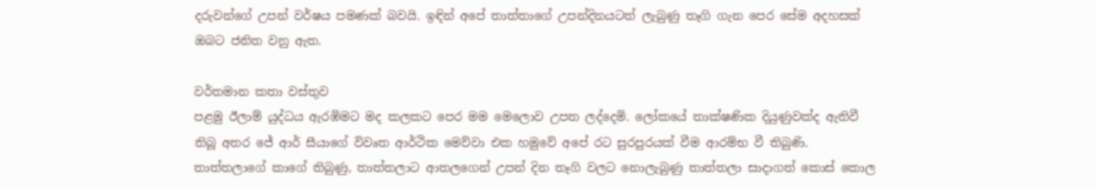දරුවන්ගේ උපන් වර්ෂය පමණක් බවයි. ඉඳින් අපේ තාත්තාගේ උපන්දිනයටත් ලැබුණු තෑගි ගැන පෙර සේම අදහසක් ඔබට ජනිත වනු ඇත.

වර්තමාන කතා වස්තුව
පළමු ඊලාම් යුද්ධය ඇරඹිමට මද කලකට පෙර මම මෙලොව උපත ලද්දෙමි. ලෝකයේ තාක්ෂණික දියුණුවක්ද ඇතිවී තිබූ අතර ජේ ආර් සීයාගේ විවෘත ආර්ථික මෙව්වා එක හමුවේ අපේ රට සුරපුරයක් වීම ආරම්භ වී තිබුණි. තාත්තලාගේ කාගේ තිබුණු, තාත්තලාට ආතලගෙන් උපන් දින තෑගි වලට නොලැබුණු තාත්තලා සාදාගත් කොස් කොල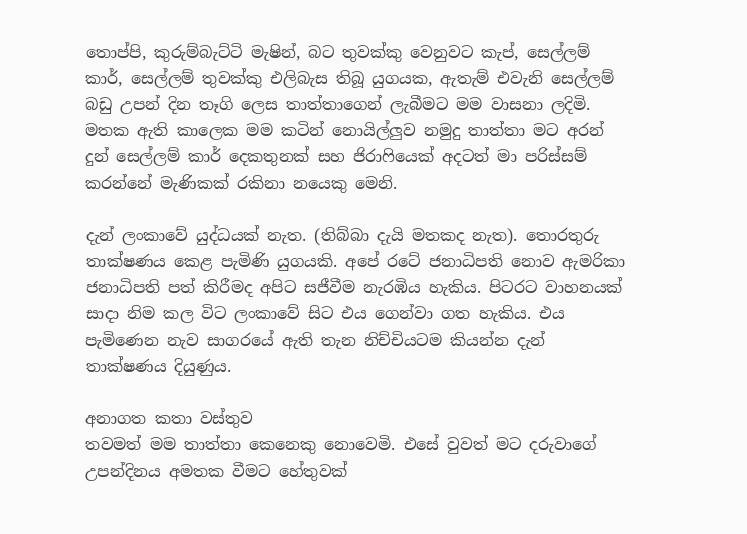තොප්පි, කුරුම්බැට්ටි මැෂින්, බට තුවක්කු වෙනුවට කැප්, සෙල්ලම් කාර්, සෙල්ලම් තුවක්කු එලිබැස තිබූ යුගයක, ඇතැම් එවැනි සෙල්ලම් බඩු උපන් දින තෑගි ලෙස තාත්තාගෙන් ලැබීමට මම වාසනා ලදිමි. මතක ඇති කාලෙක මම කටින් නොයිල්ලුව නමුදු තාත්තා මට අරන් දුන් සෙල්ලම් කාර් දෙකතුනක් සහ ජිරාෆියෙක් අදටත් මා පරිස්සම් කරන්නේ මැණිකක් රකිනා නයෙකු මෙනි.

දැන් ලංකාවේ යුද්ධයක් නැත. (තිබ්බා දැයි මතකද නැත). තොරතුරු තාක්ෂණය කෙළ පැමිණි යුගයකි. අපේ රටේ ජනාධිපති නොව ඇමරිකා ජනාධිපති පත් කිරීමද අපිට සජීවීම නැරඹිය හැකිය. පිටරට වාහනයක් සාදා නිම කල විට ලංකාවේ සිට එය ගෙන්වා ගත හැකිය. එය පැමිණෙන නැව සාගරයේ ඇති තැන නිච්චියටම කියන්න දැන් තාක්ෂණය දියුණුය.

අනාගත කතා වස්තුව
තවමත් මම තාත්තා කෙනෙකු නොවෙමි. එසේ වුවත් මට දරුවාගේ උපන්දිනය අමතක වීමට හේතුවක්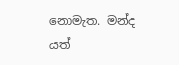නොමැත. මන්ද යත්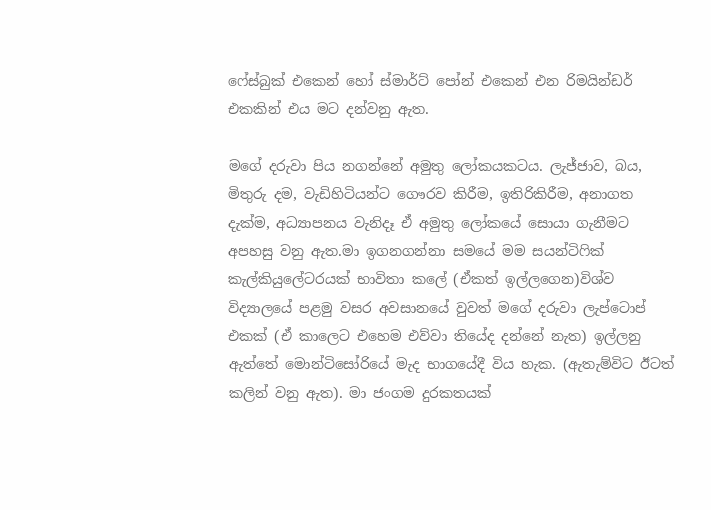ෆේස්බුක් එකෙන් හෝ ස්මාර්ට් පෝන් එකෙන් එන රිමයින්ඩර් එකකින් එය මට දන්වනු ඇත.

මගේ දරුවා පිය නගන්නේ අමුතු ලෝකයකටය. ලැජ්ජාව, බය, මිතුරු දම, වැඩිහිටියන්ට ගෞරව කිරීම, ඉතිරිකිරීම, අනාගත දැක්ම, අධ්‍යාපනය වැනිදෑ ඒ අමුතු ලෝකයේ සොයා ගැනීමට අපහසු වනු ඇත.මා ඉගනගන්නා සමයේ මම සයන්ටිෆික් කැල්කියුලේටරයක් භාවිතා කලේ (ඒකත් ඉල්ලගෙන)විශ්ව විද්‍යාලයේ පළමු වසර අවසානයේ වුවත් මගේ දරුවා ලැප්ටොප් එකක් (ඒ කාලෙට එහෙම එව්වා තියේද දන්නේ නැත) ඉල්ලනු ඇත්තේ මොන්ටිසෝරියේ මැද භාගයේදී විය හැක. (ඇතැම්විට ඊටත් කලින් වනු ඇත). මා ජංගම දුරකතයක්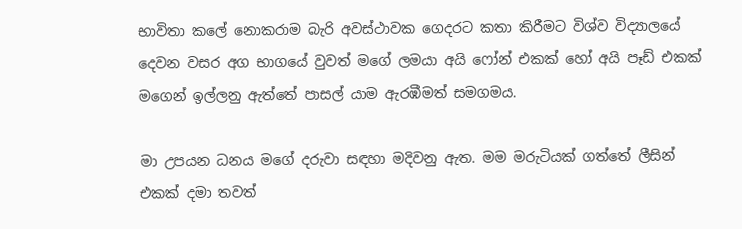භාවිතා කලේ නොකරාම බැරි අවස්ථාවක ගෙදරට කතා කිරීමට විශ්ව විද්‍යාලයේ දෙවන වසර අග භාගයේ වුවත් මගේ ලමයා අයි ෆෝන් එකක් හෝ අයි පෑඩ් එකක් මගෙන් ඉල්ලනු ඇත්තේ පාසල් යාම ඇරඹීමත් සමගමය.

මා උපයන ධනය මගේ දරුවා සඳහා මදිවනු ඇත. මම මරුටියක් ගත්තේ ලීසින් එකක් දමා තවත්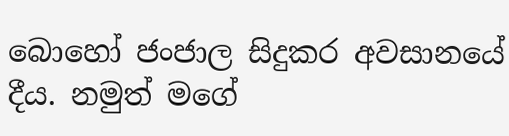බොහෝ ජංජාල සිදුකර අවසානයේ දීය. නමුත් මගේ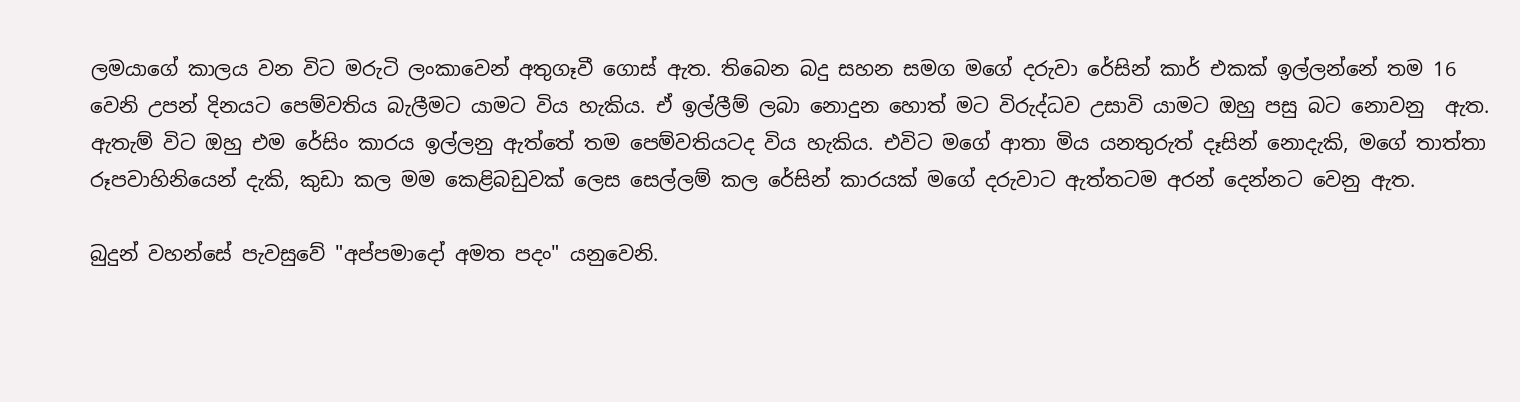ලමයාගේ කාලය වන විට මරුටි ලංකාවෙන් අතුගෑවී ගොස් ඇත. තිබෙන බදු සහන සමග මගේ දරුවා රේසින් කාර් එකක් ඉල්ලන්නේ තම 16 වෙනි උපන් දිනයට පෙම්වතිය බැලීමට යාමට විය හැකිය. ඒ ඉල්ලීම් ලබා නොදුන හොත් මට විරුද්ධව උසාවි යාමට ඔහු පසු බට නොවනු  ඇත. ඇතැම් විට ඔහු එම රේසිං කාරය ඉල්ලනු ඇත්තේ තම පෙම්වතියටද විය හැකිය. එවිට මගේ ආතා මිය යනතුරුත් දෑසින් නොදැකි, මගේ තාත්තා රූපවාහිනියෙන් දැකි, කුඩා කල මම කෙළිබඩුවක් ලෙස සෙල්ලම් කල රේසින් කාරයක් මගේ දරුවාට ඇත්තටම අරන් ‍දෙන්නට වෙනු ඇත.

බුදුන් වහන්සේ පැවසුවේ "අප්පමාදෝ අමත පදං" යනුවෙනි.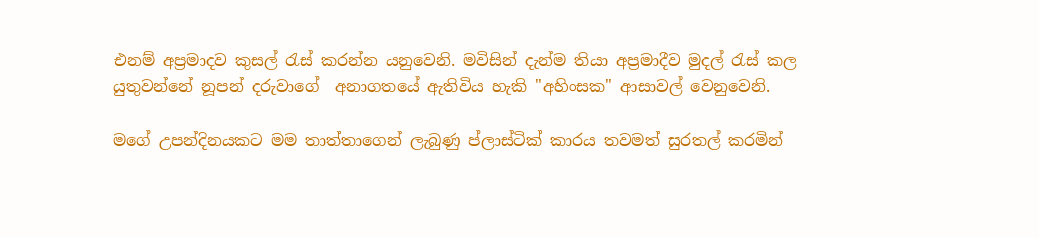එනම් අප්‍රමාදව කුසල් රැස් කරන්න යනුවෙනි. මවිසින් දැන්ම තියා අප්‍රමාදීව මුදල් රැස් කල යුතුවන්නේ නූපන් දරුවාගේ  අනාගතයේ ඇතිවිය හැකි "අහිංසක" ආසාවල් වෙනුවෙනි.

මගේ උපන්දිනයකට මම තාත්තාගෙන් ලැබුණු ප්ලාස්ටික් කාරය තවමත් සුරතල් කරමින්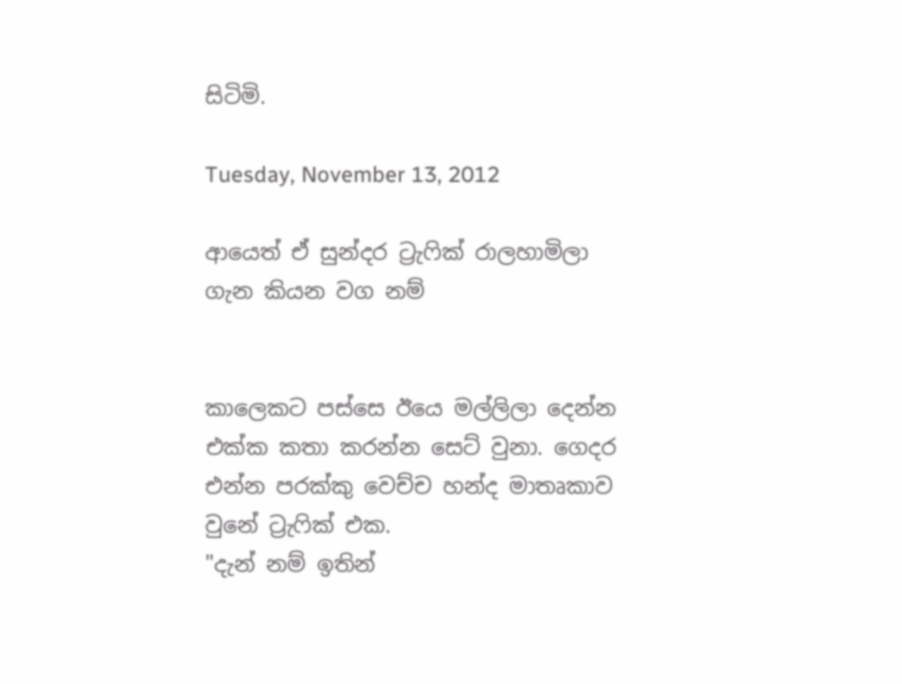සිටිමි.

Tuesday, November 13, 2012

ආයෙත් ඒ සුන්දර ට්‍රැෆික් රාලහාමිලා ගැන කියන වග නම්


කාලෙකට පස්සෙ ඊයෙ මල්ලිලා දෙන්න එක්ක කතා කරන්න සෙට් වුනා. ගෙදර එන්න පරක්කු වෙච්ච හන්ද මාතෘකාව වුනේ ට්‍රැෆික් එක.
"දැන් නම් ඉතින්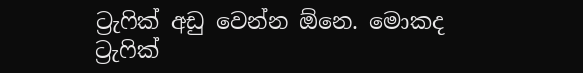ට්‍රැෆික් අඩු වෙන්න ඕනෙ. මොකද ට්‍රැෆික්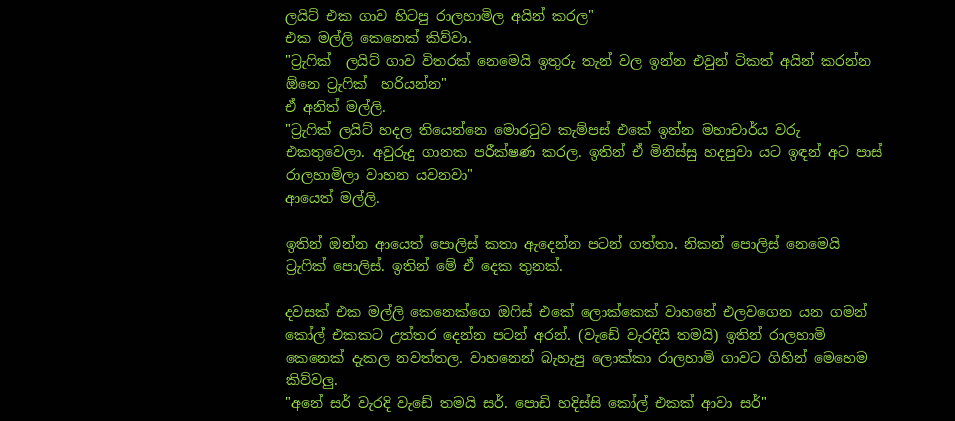ලයිට් එක ගාව හිටපු රාලහාමිල අයින් කරල"
එක මල්ලි කෙනෙක් කිව්වා.
"ට්‍රැෆික්  ලයිට් ගාව විතරක් නෙමෙයි ඉතුරු තැන් වල ඉන්න එවුන් ටිකත් අයින් කරන්න ඕනෙ ට්‍රැෆික්  හරියන්න"
ඒ අනිත් මල්ලි.
"ට්‍රැෆික් ලයිට් හදල තියෙන්නෙ මොරටුව කැම්පස් එකේ ඉන්න මහාචාර්ය වරු එකතුවෙලා. අවුරුදු ගානක පරීක්ෂණ කරල. ඉතින් ඒ මිනිස්සු හදපුවා යට ඉඳන් අට පාස් රාලහාමිලා වාහන යවනවා"
ආයෙත් මල්ලි.

ඉතින් ඔන්න ආයෙත් පොලිස් කතා ඇදෙන්න පටන් ගත්තා. නිකන් පොලිස් නෙමෙයි ට්‍රැෆික් පොලිස්. ඉතින් මේ ඒ දෙක තුනක්.

දවසක් එක මල්ලි කෙනෙක්ගෙ ඔෆිස් එකේ ලොක්කෙක් වාහනේ එලවගෙන යන ගමන් කෝල් එකකට උත්තර දෙන්න පටන් අරන්. (වැඩේ වැරදියි තමයි) ඉතින් රාලහාමි කෙනෙක් දැකල නවත්තල. වාහනෙන් බැහැපු ලොක්කා රාලහාමි ගාවට ගිහින් මෙහෙම කිව්වලු.
"අනේ සර් වැරදි වැ‍ඩේ තමයි සර්. පොඩි හදිස්සි කෝල් එකක් ආවා සර්"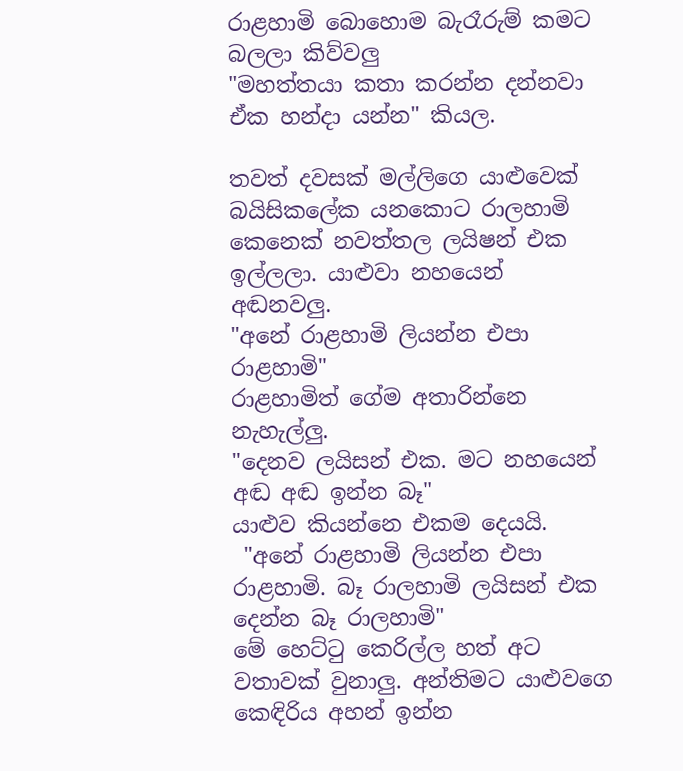රාළහාමි බොහොම බැරෑරුම් කමට බලලා කිව්වලු
"මහත්තයා කතා කරන්න දන්නවා ඒක හන්දා යන්න" කියල.

තවත් දවසක් මල්ලිගෙ යාළුවෙක්  බයිසිකලේක යනකොට රාලහාමි කෙනෙක් නවත්තල ලයිෂන් එක ඉල්ලලා. යාළුවා නහයෙන් අඬනවලු.
"අනේ රාළහාමි ලියන්න එපා රාළහාමි"
රාළහාමිත් ගේම අතාරින්නෙ නැහැල්ලු.
"දෙනව ලයිසන් එක. මට නහයෙන් අඬ අඬ ඉන්න බෑ"
යාළුව කියන්නෙ එකම දෙයයි.
 "අනේ රාළහාමි ලියන්න එපා රාළහාමි. බෑ රාලහාමි ලයිසන් එක දෙන්න බෑ රාලහාමි"
මේ හෙට්ටු කෙරිල්ල හත් අට වතාවක් වුනාලු. අන්තිමට යාළුවගෙ කෙඳිරිය අහන් ඉන්න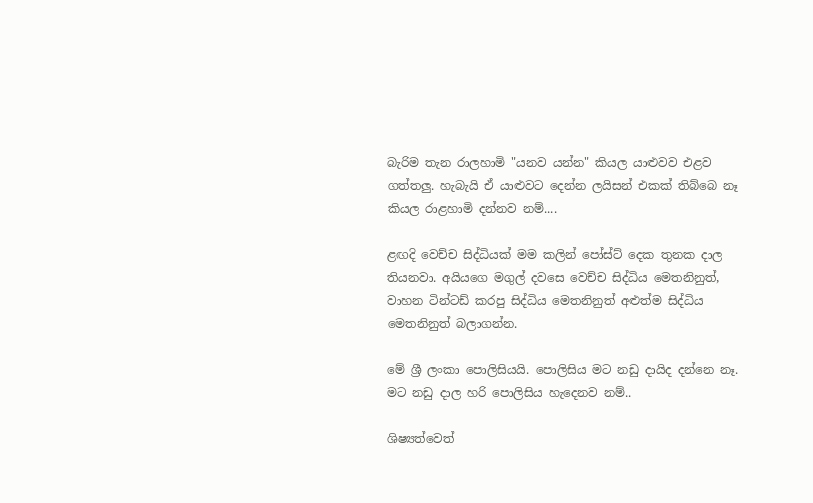බැරිම තැන රාලහාමි "යනව යන්න" කියල යාළුවව එළව ගත්තලු. හැබැයි ඒ යාළුවට දෙන්න ලයිසන් එකක් තිබ්බෙ නෑ කියල රාළහාමි දන්නව නම්....

ළඟදි වෙච්ච සිද්ධියක් මම කලින් පෝස්ට් දෙක තුනක දාල තියනවා. අයියගෙ මගුල් දවසෙ වෙච්ච සිද්ධිය මෙතනිනුත්, වාහන ටින්ටඩ් කරපු සිද්ධිය මෙතනිනුත් අළුත්ම සිද්ධිය මෙතනිනුත් බලාගන්න.

මේ ශ්‍රී ලංකා පොලිසියයි. පොලිසිය මට නඩු දායිද දන්නෙ නෑ. මට නඩු දාල හරි පොලිසිය හැදෙනව නම්..

ශිෂ්‍යත්වෙත්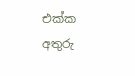එක්ක අතුරු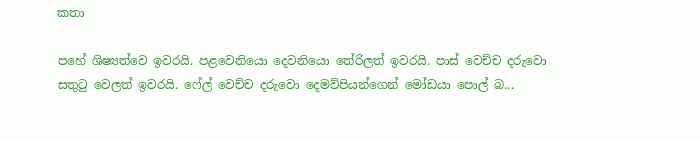කතා

පහේ ශිෂ්‍යත්වෙ ඉවරයි. පළවෙනියො දෙවනියො තේරිලත් ඉවරයි. පාස් වෙච්ච දරුවො සතුටු වෙලත් ඉවරයි. ෆේල් වෙච්ච දරුවො දෙමව්පියන්ගෙන් මෝඩයා පොල් බ...